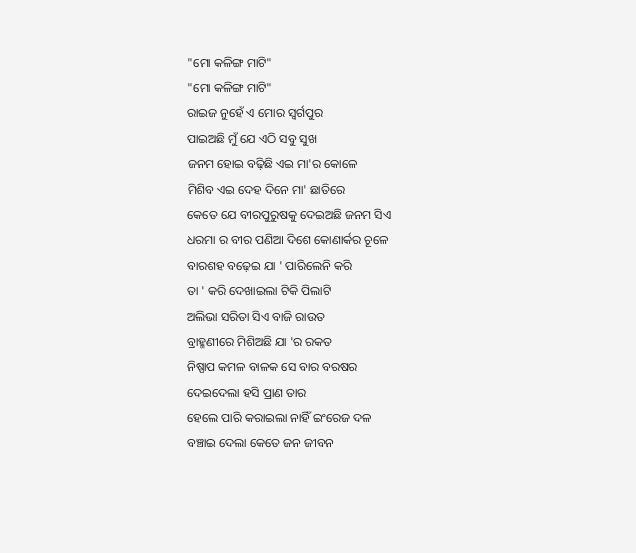"ମୋ କଳିଙ୍ଗ ମାଟି"
"ମୋ କଳିଙ୍ଗ ମାଟି"
ରାଇଜ ନୁହେଁ ଏ ମୋର ସ୍ଵର୍ଗପୁର
ପାଇଅଛି ମୁଁ ଯେ ଏଠି ସବୁ ସୁଖ
ଜନମ ହୋଇ ବଢ଼ିଛି ଏଇ ମା'ର କୋଳେ
ମିଶିବ ଏଇ ଦେହ ଦିନେ ମା' ଛାତିରେ
କେତେ ଯେ ବୀରପୁରୁଷକୁ ଦେଇଅଛି ଜନମ ସିଏ
ଧରମା ର ବୀର ପଣିଆ ଦିଶେ କୋଣାର୍କର ଚୂଳେ
ବାରଶହ ବଢ଼େଇ ଯା ' ପାରିଲେନି କରି
ତା ' କରି ଦେଖାଇଲା ଟିକି ପିଲାଟି
ଅଲିଭା ସରିତା ସିଏ ବାଜି ରାଉତ
ବ୍ରାହ୍ମଣୀରେ ମିଶିଅଛି ଯା 'ର ରକତ
ନିଷ୍ପାପ କମଳ ବାଳକ ସେ ବାର ବରଷର
ଦେଇଦେଲା ହସି ପ୍ରାଣ ତାର
ହେଲେ ପାରି କରାଇଲା ନାହିଁ ଇଂରେଜ ଦଳ
ବଞ୍ଚାଇ ଦେଲା କେତେ ଜନ ଜୀବନ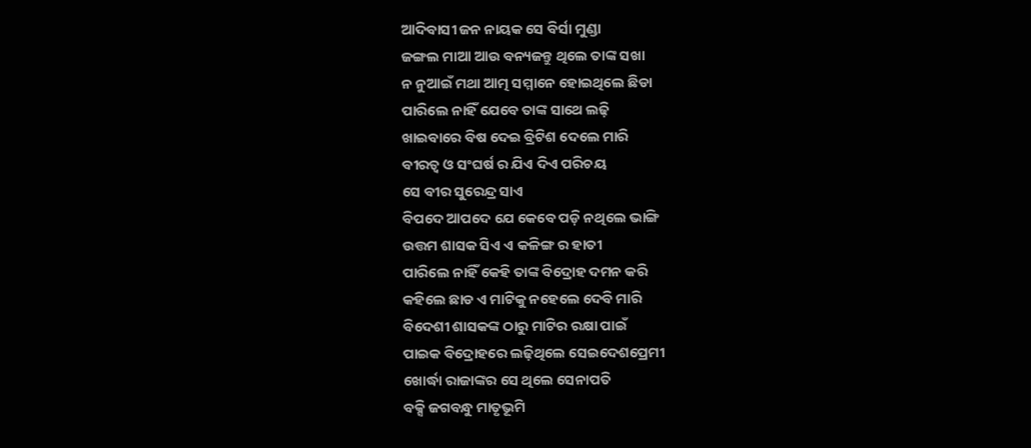ଆଦିବାସୀ ଜନ ନାୟକ ସେ ବିର୍ସା ମୁଣ୍ଡା
ଜଙ୍ଗଲ ମାଆ ଆଉ ବନ୍ୟଜନ୍ତୁ ଥିଲେ ତାଙ୍କ ସଖା
ନ ନୁଆଇଁ ମଥା ଆତ୍ମ ସମ୍ମାନେ ହୋଇଥିଲେ ଛିଡା
ପାରିଲେ ନାହିଁ ଯେବେ ତାଙ୍କ ସାଥେ ଲଢ଼ି
ଖାଇବାରେ ବିଷ ଦେଇ ବ୍ରିଟିଶ ଦେଲେ ମାରି
ବୀରତ୍ଵ ଓ ସଂଘର୍ଷ ର ଯିଏ ଦିଏ ପରିଚୟ
ସେ ବୀର ସୁରେନ୍ଦ୍ର ସାଏ
ବିପଦେ ଆପଦେ ଯେ କେବେ ପଡ଼ି ନଥିଲେ ଭାଙ୍ଗି
ଉତ୍ତମ ଶାସକ ସିଏ ଏ କଳିଙ୍ଗ ର ହାତୀ
ପାରିଲେ ନାହିଁ କେହି ତାଙ୍କ ବିଦ୍ରୋହ ଦମନ କରି
କହିଲେ ଛାଡ ଏ ମାଟିକୁ ନହେଲେ ଦେବି ମାରି
ବିଦେଶୀ ଶାସକଙ୍କ ଠାରୁ ମାଟିର ରକ୍ଷା ପାଇଁ
ପାଇକ ବିଦ୍ରୋହରେ ଲଢ଼ିଥିଲେ ସେଇଦେଶପ୍ରେମୀ
ଖୋର୍ଦ୍ଧା ରାଜାଙ୍କର ସେ ଥିଲେ ସେନାପତି
ବକ୍ସି ଜଗବନ୍ଧୁ ମାତୃଭୂମି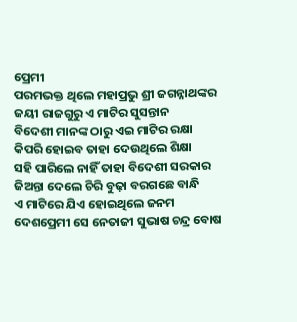ପ୍ରେମୀ
ପରମଭକ୍ତ ଥିଲେ ମହାପ୍ରଭୁ ଶ୍ରୀ ଜଗନ୍ନାଥଙ୍କର
ଜୟୀ ରାଜଗୁରୁ ଏ ମାଟିର ସୁସନ୍ତାନ
ବିଦେଶୀ ମାନଙ୍କ ଠାରୁ ଏଇ ମାଟିର ରକ୍ଷା
କିପରି ହୋଇବ ତାହା ଦେଉଥିଲେ ଶିକ୍ଷା
ସହି ପାରିଲେ ନାହିଁ ତାହା ବିଦେଶୀ ସରକାର
ଜିଅନ୍ତା ଦେଲେ ଚିରି ବୁଢ଼ା ବରଗଛେ ବାନ୍ଧି
ଏ ମାଟିରେ ଯିଏ ହୋଇଥିଲେ ଜନମ
ଦେଶପ୍ରେମୀ ସେ ନେତାଜୀ ସୁଭାଷ ଚନ୍ଦ୍ର ବୋଷ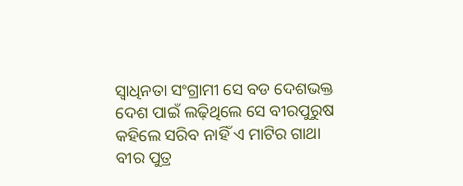ସ୍ବାଧିନତା ସଂଗ୍ରାମୀ ସେ ବଡ ଦେଶଭକ୍ତ
ଦେଶ ପାଇଁ ଲଢ଼ିଥିଲେ ସେ ବୀରପୁରୁଷ
କହିଲେ ସରିବ ନାହିଁ ଏ ମାଟିର ଗାଥା
ବୀର ପୁତ୍ର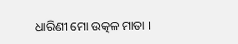ଧାରିଣୀ ମୋ ଉତ୍କଳ ମାତା ।